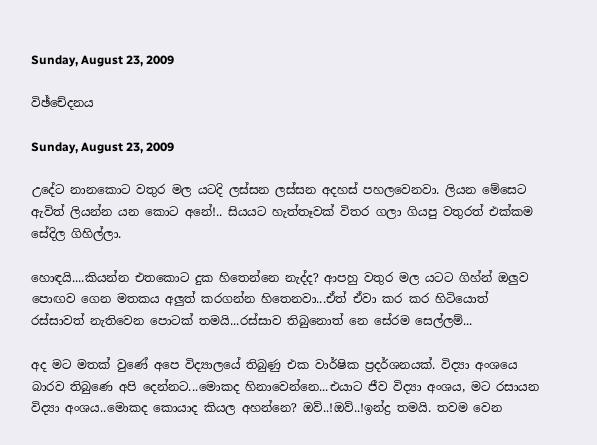Sunday, August 23, 2009

විඡ්චේදනය

Sunday, August 23, 2009

උදේට නානකොට වතුර මල යටදි ලස්සන ලස්සන අදහස් පහලවෙනවා. ලියන මේසෙට ඇවිත් ලියන්න යන කොට අනේ!.. සියයට හැත්තෑවක් විතර ගලා ගියපු වතුරත් එක්කම සේදිල ගිහිල්ලා.

හොඳයි....කියන්න එතකොට දුක හිතෙන්නෙ නැද්ද? ආපහු වතුර මල යටට ගිහ්න් ඔලුව පොඟව ගෙන මතකය අලුත් කරගන්න හිතෙනවා...ඒත් ඒවා කර කර හිටියොත් රස්සාවත් නැතිවෙන පොටක් තමයි...රස්සාව තිබුනොත් නෙ සේරම සෙල්ලම්...

අද මට මතක් වුණේ අපෙ විද්‍යාලයේ තිබුණු එක වාර්ෂික ප්‍රදර්ශනයක්. විද්‍යා අංශයෙ බාරව තිබුණෙ අපි දෙන්නට...මොකද හිනාවෙන්නෙ...එයාට ජීව විද්‍යා අංශය, මට රසායන විද්‍යා අංශය..මොකද කොයාද කියල අහන්නෙ? ඔව්..!ඔව්..!ඉන්ද්‍ර තමයි. තවම වෙන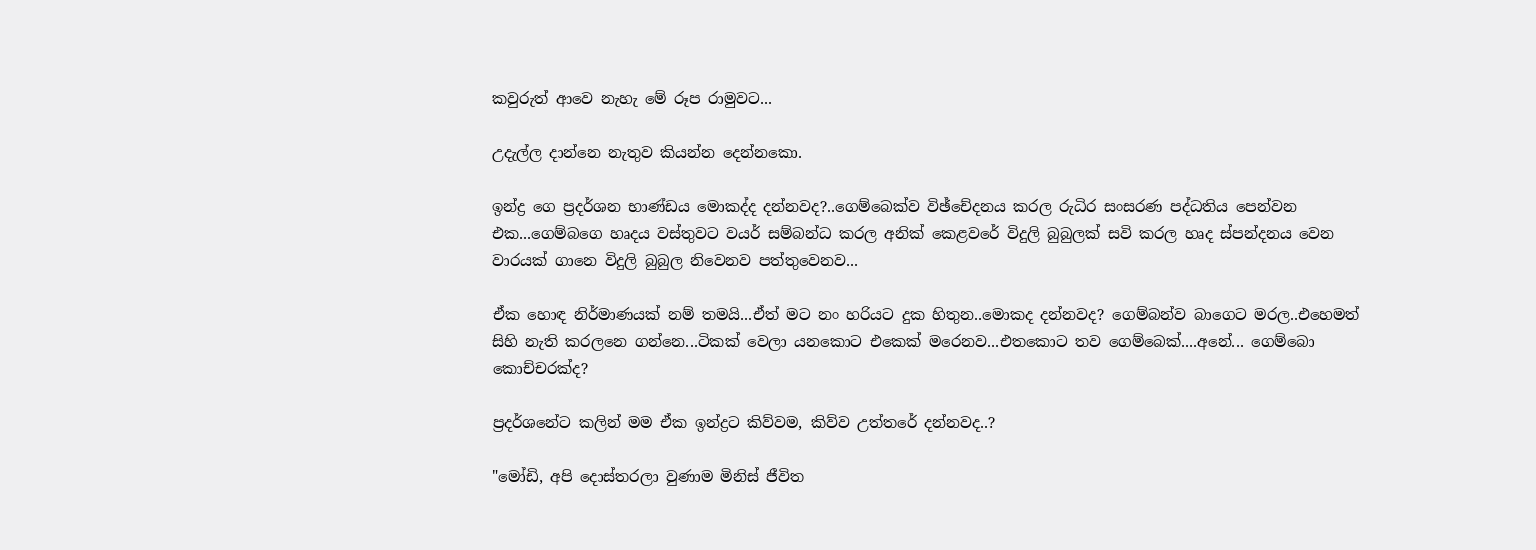කවුරුත් ආවෙ නැහැ මේ රූප රාමුවට...

උදැල්ල දාන්නෙ නැතුව කියන්න දෙන්නකො.

ඉන්ද්‍ර ගෙ ප්‍රදර්ශන භාණ්ඩය මොකද්ද දන්නවද?..ගෙම්බෙක්ව විඡ්චේදනය කරල රුධිර සංසරණ පද්ධතිය පෙන්වන එක...ගෙම්බගෙ හෘදය වස්තුවට වයර් සම්බන්ධ කරල අනික් කෙළවරේ විදුලි බුබුලක් සවි කරල හෘද ස්පන්දනය වෙන වාරයක් ගානෙ විදුලි බුබුල නිවෙනව පත්තුවෙනව...

ඒක හොඳ නිර්මාණයක් නම් තමයි...ඒත් මට නං හරියට දුක හිතුන..මොකද දන්නවද? ගෙම්බන්ව බාගෙට මරල..එහෙමත් සිහි නැති කරලනෙ ගන්නෙ...ටිකක් වෙලා යනකොට එකෙක් මරෙනව...එතකොට තව ගෙම්බෙක්....අනේ... ගෙම්බො කොච්චරක්ද?

ප්‍රදර්ශනේට කලින් මම ඒක ඉන්ද්‍රට කිව්වම, කිව්ව උත්තරේ දන්නවද..?

"මෝඩි, අපි දොස්තරලා වුණාම මිනිස් ජීවිත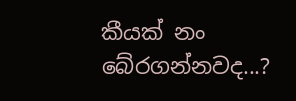කීයක් නං බේරගන්නවද...?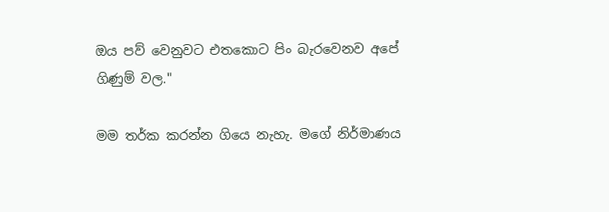ඔය පව් වෙනුවට එතකොට පිං බැරවෙනව අපේ ගිණුම් වල."

මම තර්ක කරන්න ගියෙ නැහැ. මගේ නිර්මාණය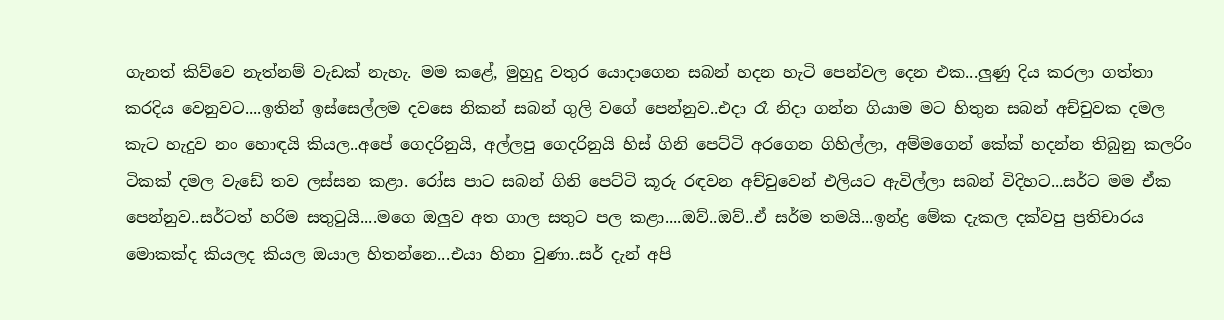ගැනත් කිව්වෙ නැත්නම් වැඩක් නැහැ. මම කළේ, මුහුදු වතුර යොදාගෙන සබන් හදන හැටි පෙන්වල දෙන එක...ලුණු දිය කරලා ගත්තා කරදිය වෙනුවට....ඉතින් ඉස්සෙල්ලම දවසෙ නිකන් සබන් ගුලි වගේ පෙන්නුව..එදා රෑ නිදා ගන්න ගියාම මට හිතුන සබන් අච්චුවක දමල කැට හැදුව නං හොඳයි කියල..අපේ ගෙදරිනුයි, අල්ලපු ගෙදරිනුයි හිස් ගිනි පෙට්ටි අරගෙන ගිහිල්ලා, අම්මගෙන් කේක් හදන්න තිබුනු කලරිං ටිකක් දමල වැඩේ තව ලස්සන කළා. රෝස පාට සබන් ගිනි පෙට්ටි කූරු රඳවන අච්චුවෙන් එලියට ඇවිල්ලා සබන් විදිහට...සර්ට මම ඒක පෙන්නුව..සර්ටත් හරිම සතුටුයි....මගෙ ඔලුව අත ගාල සතුට පල කළා....ඔව්..ඔව්..ඒ සර්ම තමයි...ඉන්ද්‍ර මේක දැකල දක්වපු ප්‍රතිචාරය මොකක්ද කියලද කියල ඔයාල හිතන්නෙ...එයා හිනා වුණා..සර් දැන් අපි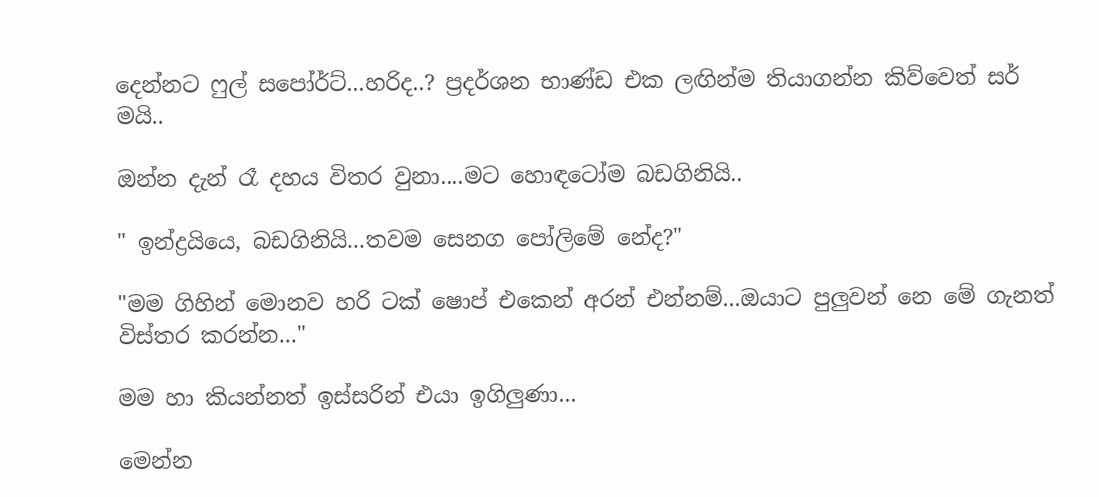දෙන්නට ෆුල් සපෝර්ට්...හරිද..? ප්‍රදර්ශන භාණ්ඩ එක ලඟින්ම තියාගන්න කිව්වෙත් සර් මයි..

ඔන්න දැන් රෑ දහය විතර වුනා....මට හොඳටෝම බඩගිනියි..

" ඉන්ද්‍රයියෙ, බඩගිනියි...තවම සෙනග පෝලිමේ නේද?"

"මම ගිහින් මොනව හරි ටක් ෂොප් එකෙන් අරන් එන්නම්...ඔයාට පුලුවන් නෙ මේ ගැනත් විස්තර කරන්න..."

මම හා කියන්නත් ඉස්සරින් එයා ඉගිලුණා...

මෙන්න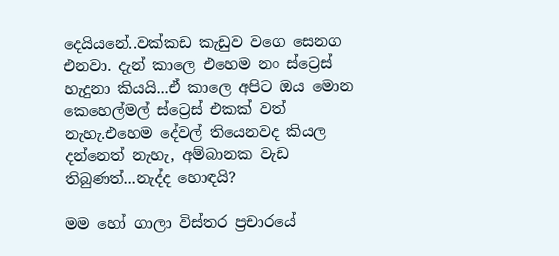දෙයියනේ..වක්කඩ කැඩුව වගෙ සෙනග එනවා. දැන් කාලෙ එහෙම නං ස්ට්‍රෙස් හැදුනා කියයි...ඒ කාලෙ අපිට ඔය මොන කෙහෙල්මල් ස්ට්‍රෙස් එකක් වත් නැහැ.එහෙම දේවල් තියෙනවද කියල දන්නෙත් නැහැ, අම්බානක වැඩ තිබුණත්...නැද්ද හොඳයි?

මම හෝ ගාලා විස්තර ප්‍රචාරයේ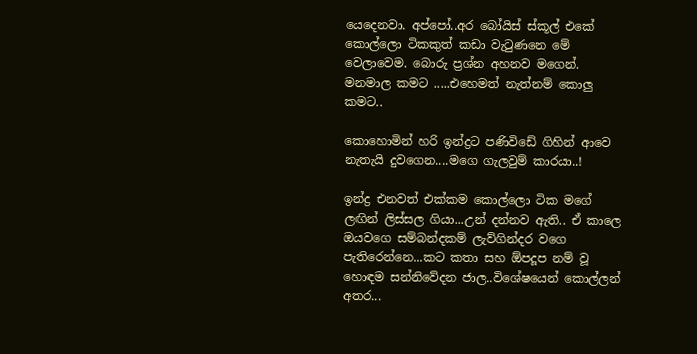යෙදෙනවා. අප්පෝ..අර බෝයිස් ස්කූල් එකේ කොල්ලො ටිකකුත් කඩා වැටුණනෙ මේ වෙලාවෙම. බොරු ප්‍රශ්න අහනව මගෙන්. මනමාල කමට .....එහෙමත් නැත්නම් කොලු කමට..

කොහොමින් හරි ඉන්ද්‍රට පණිවිඩේ ගිහින් ආවෙ නැතැයි දුවගෙන....මගෙ ගැලවුම් කාරයා..!

ඉන්ද්‍ර එනවත් එක්කම කොල්ලො ටික මගේ ලඟින් ලිස්සල ගියා...උන් දන්නව ඇති.. ඒ කාලෙ ඔයවගෙ සම්බන්දකම් ලැව්ගින්දර වගෙ පැතිරෙන්නෙ...කට කතා සහ ඕපදූප නම් වූ හොඳම සන්නිවේදන ජාල..විශේෂයෙන් කොල්ලන් අතර...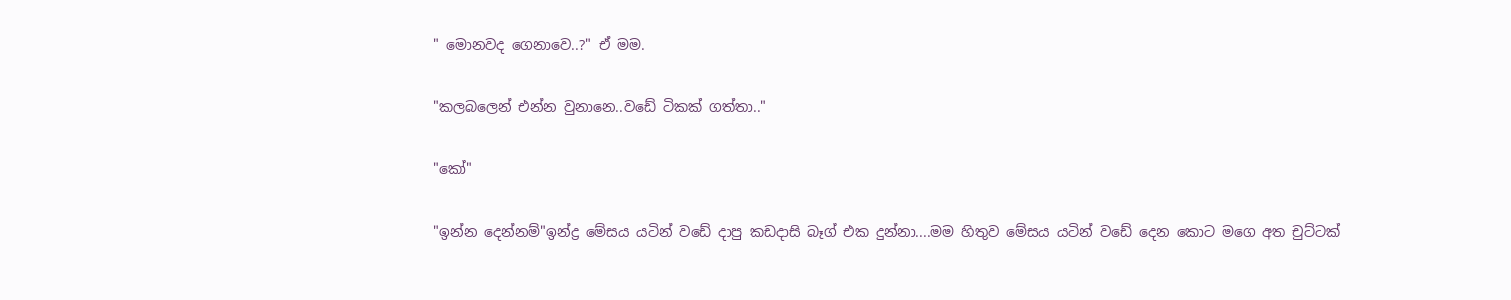" මොනවද ගෙනාවෙ..?" ඒ මම.

"කලබලෙන් එන්න වුනානෙ..වඩේ ටිකක් ගත්තා.."

"කෝ"

"ඉන්න දෙන්නම්"ඉන්ද්‍ර මේසය යටින් වඩේ දාපු කඩදාසි බෑග් එක දුන්නා....මම හිතුව මේසය යටින් වඩේ දෙන කොට මගෙ අත චුට්ටක්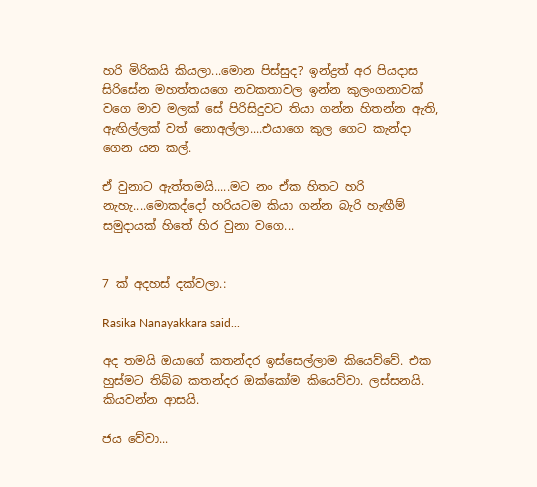හරි මිරිකයි කියලා...මොන පිස්සුද? ඉන්ද්‍රත් අර පියදාස සිරිසේන මහත්තයගෙ නවකතාවල ඉන්න කුලංගනාවක් වගෙ මාව මලක් සේ පිරිසිදුවට තියා ගන්න හිතන්න ඇති, ඇඟිල්ලක් වත් නොඅල්ලා....එයාගෙ කුල ගෙට කැන්දා ගෙන යන කල්.

ඒ වුනාට ඇත්තමයි.....මට නං ඒක හිතට හරි නැහැ....මොකද්දෝ හරියටම කියා ගන්න බැරි හැඟීම් සමුදායක් හිතේ හිර වුනා වගෙ...


7 ක් අදහස් දක්වලා.:

Rasika Nanayakkara said...

අද තමයි ඔයාගේ කතන්දර ඉස්සෙල්ලාම කියෙව්වේ. එක හුස්මට තිබ්බ කතන්දර ඔක්කෝම කියෙව්වා. ලස්සනයි. කියවන්න ආසයි.

ජය වේවා...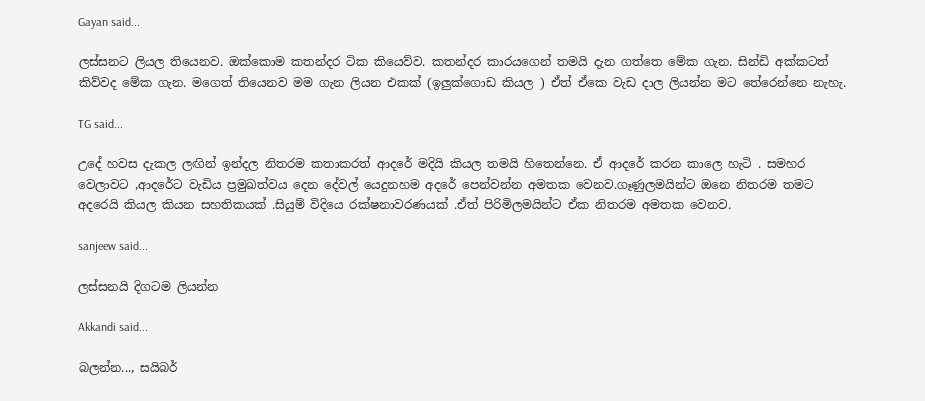Gayan said...

ලස්සනට ලියල තියෙනව. ඔක්කොම කතන්දර ටික කියෙව්ව. කතන්දර කාරයගෙන් තමයි දැන ගත්තෙ මේක ගැන. සින්ඩි අක්කටත් කිව්වද මේක ගැන. මගෙත් තියෙනව මම ගැන ලියන එකක් (ඉලුක්ගොඩ කියල ) ඒත් ඒකෙ වැඩ දාල ලියන්න මට තේරෙන්නෙ නැහැ.

TG said...

උදේ හවස දැකල ලඟින් ඉන්දල නිතරම කතාකරත් ආදරේ මදියි කියල තමයි හිතෙන්නෙ. ඒ ආදරේ කරන කාලෙ හැටි . සමහර වෙලාවට ,ආදරේට වැඩිය ප්‍රමුඛත්වය දෙන දේවල් යෙදුනහම අදරේ පෙන්වන්න අමතක වෙනව.ගෑණුලමයින්ට ඔනෙ නිතරම තමට අදරෙයි කියල කියන සහතිකයක් .සියුම් විදියෙ රක්ෂනාවරණයක් .ඒත් පිරිමිලමයින්ට ඒක නිතරම අමතක වෙනව.

sanjeew said...

ලස්සනයි දිගටම ලියන්න

Akkandi said...

බලන්න..., සයිබර්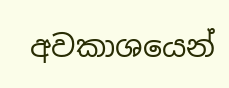අවකාශයෙන්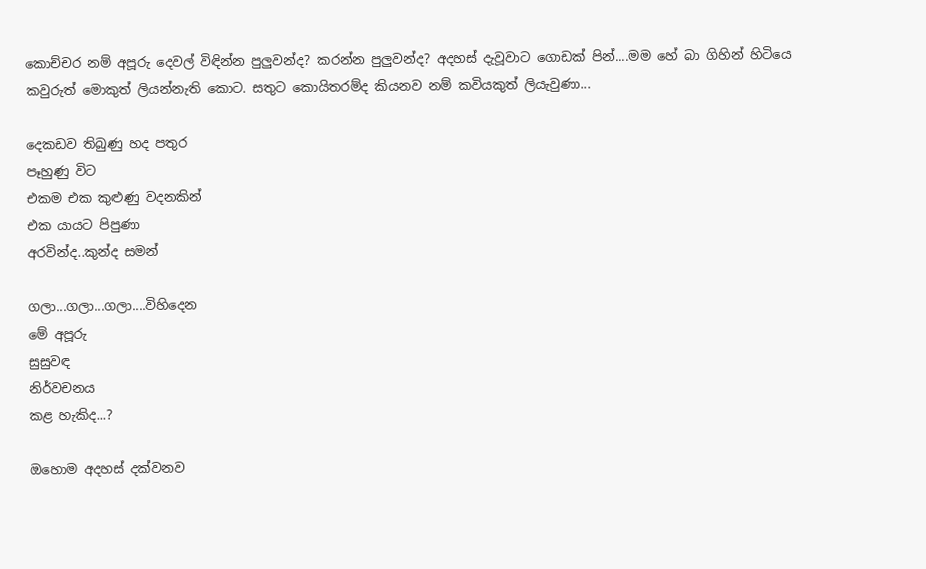කොච්චර නම් අපූරු දෙවල් විඳින්න පුලුවන්ද? කරන්න පුලුවන්ද? අදහස් දැවූවාට ගොඩක් පින්....මම හේ බා ගිහින් හිටියෙ කවුරුත් මොකුත් ලියන්නැති කොට. සතුට කොයිතරම්ද කියනව නම් කවියකුත් ලියැවුණා...

දෙකඩව තිබුණු හද පතුර
පෑහුණු විට
එකම එක කුළුණු වදනකින්
එක යායට පිපුණා
අරවින්ද..කුන්ද සමන්

ගලා...ගලා...ගලා....විහිදෙන
මේ අපූරු
සුසුවඳ
නිර්වචනය
කළ හැකිද...?

ඔහොම අදහස් දක්වනව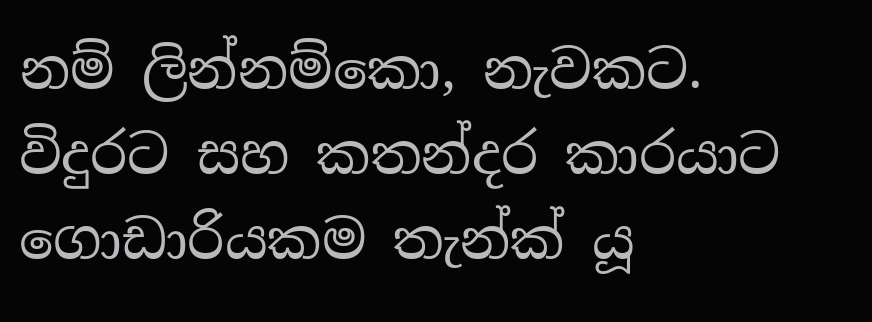නම් ලින්නම්කො, නැවකට.
විදුරට සහ කතන්දර කාරයාට ගොඩාරියකම තැන්ක් යූ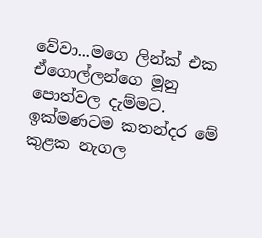වේවා...මගෙ ලින්ක් එක ඒගොල්ලන්ගෙ මූනු පොත්වල දැම්මට. ඉක්මණටම කතන්දර මේ කුළක නැගල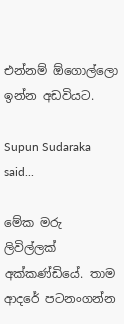එන්නම් ඕගොල්ලො ඉන්න අඩවියට.

Supun Sudaraka said...

මේක මරු ලිවිල්ලක් අක්කණ්‍ඩියේ. තාම ආදරේ පටනංගන්න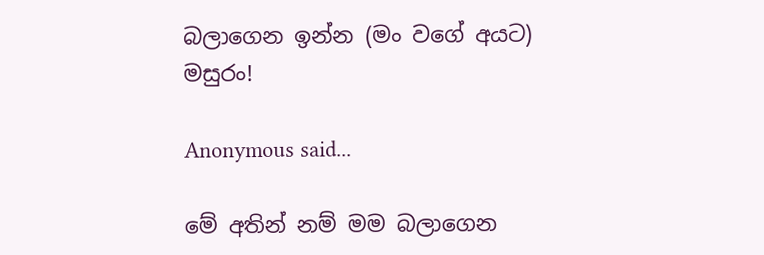බලාගෙන ඉන්න (මං වගේ අයට) මසුරං!

Anonymous said...

මේ අතින් නම් මම බලාගෙන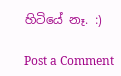හිටියේ නෑ. :)

Post a Comment